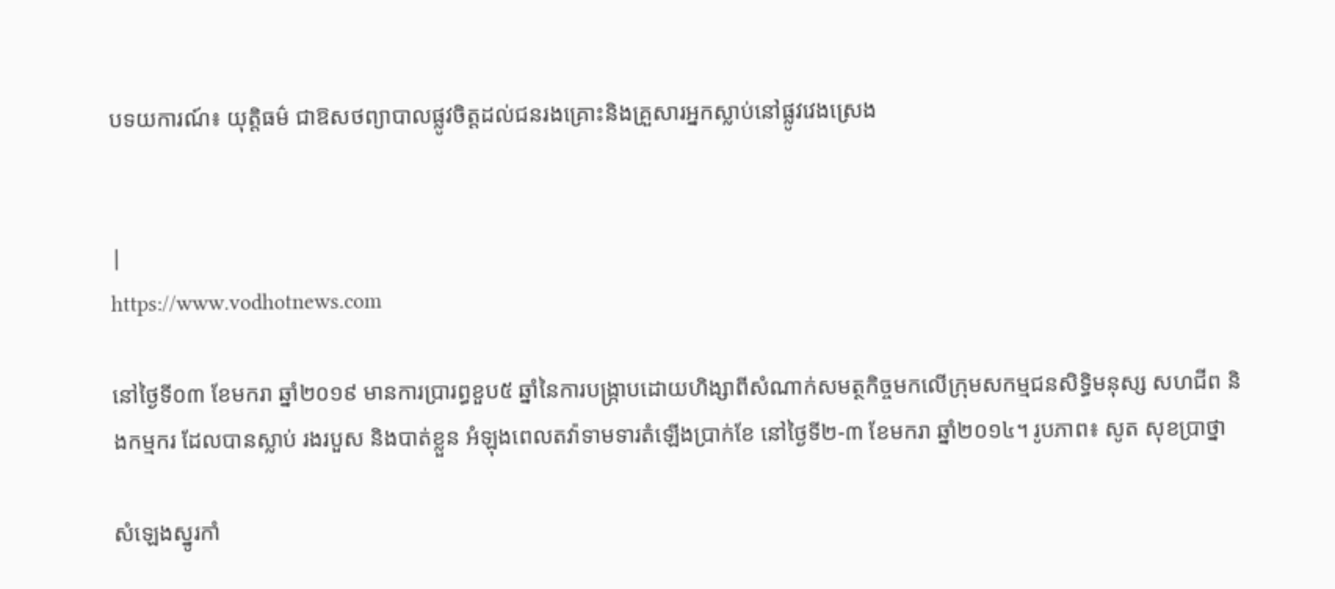បទយការណ៍៖ យុតិ្តធម៌ ជាឱសថព្យាបាលផ្លូវចិត្តដល់ជនរងគ្រោះនិងគ្រួសារអ្នកស្លាប់នៅផ្លូវវេងស្រេង


|
https://www.vodhotnews.com

នៅថ្ងៃទី០៣ ខែមករា ឆ្នាំ២០១៩ មានការប្រារព្ធខួប៥ ឆ្នាំនៃការបង្ក្រាបដោយហិង្សាពីសំណាក់សមត្ថកិច្ចមកលើក្រុមសកម្មជនសិទ្ធិមនុស្ស សហជីព និងកម្មករ ដែលបានស្លាប់ រងរបួស និងបាត់ខ្លួន អំឡុងពេលតវ៉ាទាមទារតំឡើងប្រាក់ខែ នៅថ្ងៃទី២-៣ ខែមករា ឆ្នាំ២០១៤។ រូបភាព៖ សូត សុខប្រាថ្នា

សំឡេងស្នូរកាំ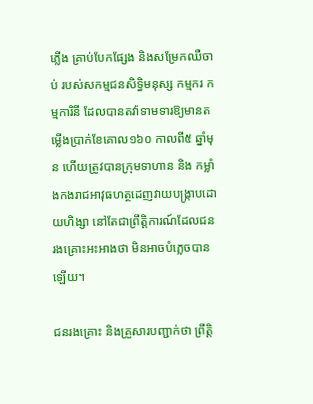ភ្លើង គ្រាប់បែកផ្សែង និងសម្រែកឈឺចាប់ របស់សកម្មជនសិទ្ធិមនុស្ស កម្មករ កម្មការិនី ដែលបានតវ៉ាទាមទារឱ្យមានតម្លើងប្រាក់ខែគោល១៦០ កាលពី៥ ឆ្នាំមុន ហើយត្រូវបានក្រុមទាហាន និង កម្លាំងកងរាជអាវុធហត្ថដេញវាយបង្ក្រាបដោយហិង្សា នៅតែជាព្រឹត្តិការណ៍ដែលជនរងគ្រោះអះអាងថា មិនអាចបំភ្លេចបានឡើយ។

ជនរងគ្រោះ និងគ្រួសារបញ្ជាក់ថា ព្រឹត្តិ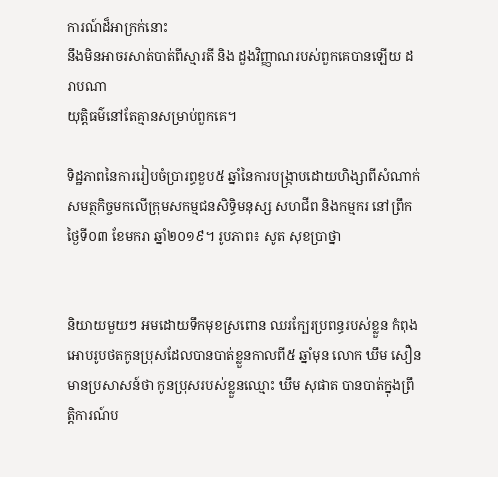ការណ៍ដ៏អាក្រក់នោះ
នឹងមិនអាចរសាត់បាត់ពីស្មារតី និង ដួងវិញ្ញាណរបស់ពួកគេបានឡើយ ដរាបណា
យុត្តិធម៌នៅតែគ្មានសម្រាប់ពួកគេ។

ទិដ្ឋភាពនៃការរៀបចំប្រារព្ធខួប៥ ឆ្នាំនៃការបង្ក្រាបដោយហិង្សាពីសំណាក់សមត្ថកិច្ចមកលើក្រុមសកម្មជនសិទ្ធិមនុស្ស សហជីព និងកម្មករ នៅព្រឹកថ្ងៃទី០៣ ខែមករា ឆ្នាំ២០១៩។ រូបភាព៖ សូត សុខប្រាថ្នា


និយាយមួយៗ អមដោយទឹកមុខស្រពោន ឈរក្បែរប្រពន្ធរបស់ខ្លួន កំពុងអោបរូបថតកូនប្រុសដែលបានបាត់ខ្លួនកាលពី៥ ឆ្នាំមុន លោក ឃឹម សឿន មានប្រសាសន៍ថា កូនប្រុសរបស់ខ្លួនឈ្មោះ ឃឹម សុផាត បានបាត់ក្នុងព្រឹត្តិការណ៍ប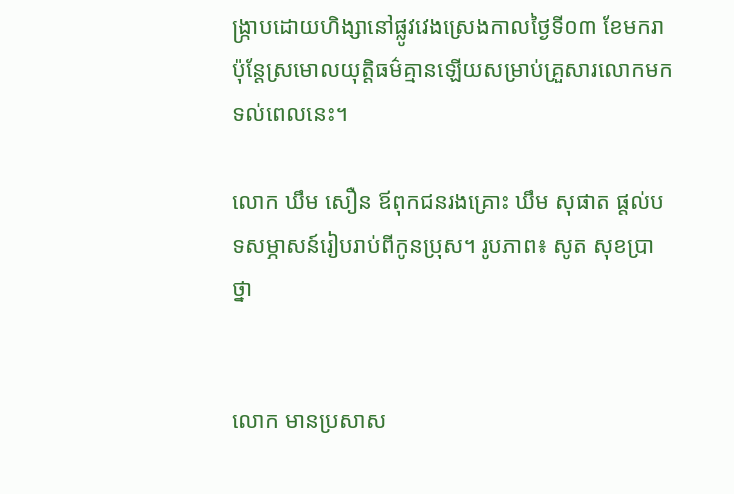ង្ក្រាបដោយហិង្សានៅផ្លូវវេងស្រេងកាលថ្ងៃទី០៣ ខែមករា ប៉ុន្តែស្រមោលយុត្តិធម៌គ្មានឡើយសម្រាប់គ្រួសារលោកមកទល់ពេលនេះ។

លោក ឃឹម សឿន ឪពុកជនរងគ្រោះ ឃឹម សុផាត ផ្ដល់បទសម្ភាសន៍រៀបរាប់ពីកូនប្រុស។ រូបភាព៖ សូត សុខប្រាថ្នា


លោក មានប្រសាស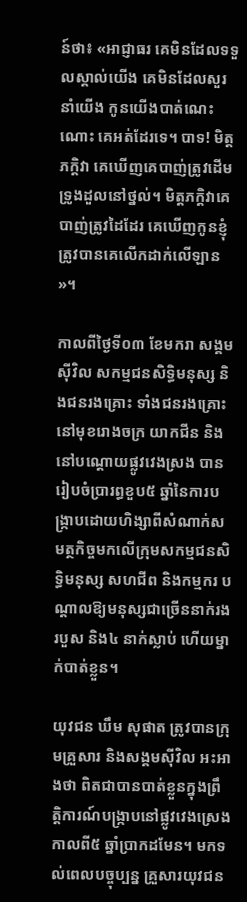ន៍ថា៖ «អាជ្ញាធរ គេមិនដែលទទួលស្គាល់យើង គេមិនដែលសួរនាំយើង កូនយើងបាត់ណេះណោះ គេអត់ដែរទេ។ បាទ! មិត្តភក្តិវា គេឃើញគេបាញ់ត្រូវដើមទ្រូងដួលនៅថ្នល់។ មិត្តភក្តិវាគេបាញ់ត្រូវដៃដែរ គេឃើញកូនខ្ញុំត្រូវបានគេលើកដាក់លើឡាន »។

កាលពីថ្ងៃទី០៣ ខែមករា សង្គមស៊ីវិល សកម្មជនសិទ្ធិមនុស្ស និងជនរងគ្រោះ ទាំងជនរងគ្រោះនៅមុខរោងចក្រ យាកជីន និងនៅបណ្តោយផ្លូវវេងស្រង បានរៀបចំប្រារព្ធខួប៥ ឆ្នាំនៃការបង្ក្រាបដោយហិង្សាពីសំណាក់សមត្ថកិច្ចមកលើក្រុមសកម្មជនសិទ្ធិមនុស្ស សហជីព និងកម្មករ បណ្តាលឱ្យមនុស្សជាច្រើននាក់រងរបួស និង៤ នាក់ស្លាប់ ហើយម្នាក់បាត់ខ្លួន។

យុវជន ឃឹម សុផាត ត្រូវបានក្រុមគ្រួសារ និងសង្គមស៊ីវិល អះអាងថា ពិតជាបានបាត់ខ្លួនក្នុងព្រឹត្តិការណ៍បង្ក្រាបនៅផ្លូវវេងស្រេងកាលពី៥ ឆ្នាំប្រាកដមែន។ មកទល់ពេលបច្ចុប្បន្ន គ្រួសារយុវជន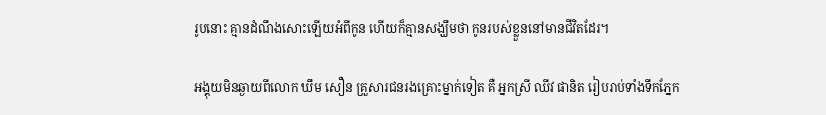រូបនោះ គ្មានដំណឹងសោះឡើយអំពីកូន ហើយក៏គ្មានសង្ឃឹមថា កូនរបស់ខ្លួននៅមានជីវិតដែរ។

អង្គុយមិនឆ្ងាយពីលោក ឃឹម សឿន គ្រួសារជនរងគ្រោះម្នាក់ទៀត គឺ អ្នកស្រី ឈីវ ផានិត រៀបរាប់ទាំងទឹកភ្នែក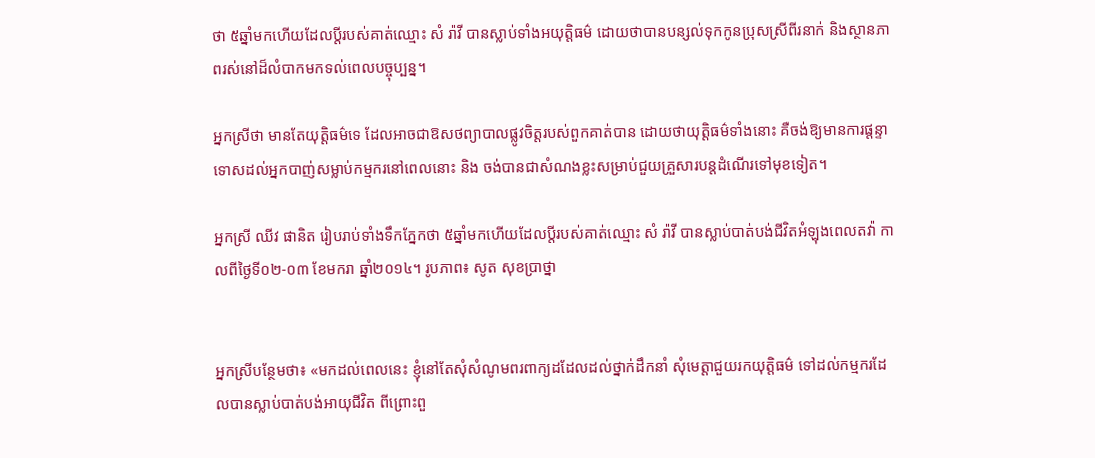ថា ៥ឆ្នាំមកហើយដែលប្តីរបស់គាត់ឈ្មោះ សំ រ៉ាវី បានស្លាប់ទាំងអយុត្តិធម៌ ដោយថាបានបន្សល់ទុកកូនប្រុសស្រីពីរនាក់ និងស្ថានភាពរស់នៅដ៏លំបាកមកទល់ពេលបច្ចុប្បន្ន។

អ្នកស្រីថា មានតែយុត្តិធម៌ទេ ដែលអាចជាឱសថព្យាបាលផ្លូវចិត្តរបស់ពួកគាត់បាន ដោយថាយុត្តិធម៌ទាំងនោះ គឺចង់ឱ្យមានការផ្តន្ទាទោសដល់អ្នកបាញ់សម្លាប់កម្មករនៅពេលនោះ និង ចង់បានជាសំណងខ្លះសម្រាប់ជួយគ្រួសារបន្តដំណើរទៅមុខទៀត។

អ្នកស្រី ឈីវ ផានិត រៀបរាប់ទាំងទឹកភ្នែកថា ៥ឆ្នាំមកហើយដែលប្តីរបស់គាត់ឈ្មោះ សំ រ៉ាវី បានស្លាប់បាត់បង់ជីវិតអំឡុងពេលតវ៉ា កាលពីថ្ងៃទី០២-០៣ ខែមករា ឆ្នាំ២០១៤។ រូបភាព៖ សូត សុខប្រាថ្នា


អ្នកស្រីបន្ថែមថា៖ «មកដល់ពេលនេះ ខ្ញុំនៅតែសុំសំណូមពរពាក្យដដែលដល់ថ្នាក់ដឹកនាំ សុំមេត្តាជួយរកយុត្តិធម៌ ទៅដល់កម្មករដែលបានស្លាប់បាត់បង់អាយុជីវិត ពីព្រោះពួ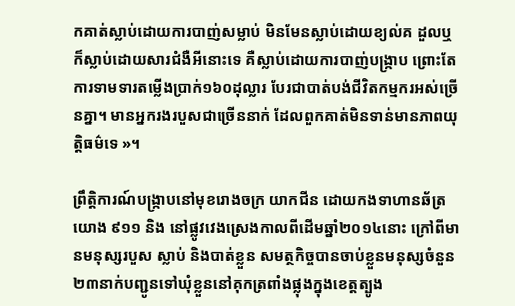កគាត់ស្លាប់ដោយការបាញ់សម្លាប់ មិនមែនស្លាប់ដោយខ្យល់គ ដួលឬ ក៏ស្លាប់ដោយសារជំងឺអីនោះទេ គឺស្លាប់ដោយការបាញ់បង្ក្រាប ព្រោះតែការទាមទារតម្លើងប្រាក់១៦០ដុល្លារ បែរជាបាត់បង់ជីវិតកម្មករអស់ច្រើនគ្នា។ មានអ្នករងរបួសជាច្រើននាក់ ដែលពួកគាត់មិនទាន់មានភាពយុត្តិធម៌ទេ »។

ព្រឹតិ្តការណ៍បង្ក្រាបនៅមុខរោងចក្រ យាកជីន ដោយកងទាហានឆ័ត្រយោង ៩១១ និង នៅផ្លូវវេងស្រេងកាលពីដើមឆ្នាំ២០១៤នោះ ក្រៅពីមានមនុស្សរបួស ស្លាប់ និងបាត់ខ្លួន សមត្ថកិច្ចបានចាប់ខ្លួនមនុស្សចំនួន២៣នាក់បញ្ជូនទៅឃុំខ្លួននៅគុកត្រពាំងផ្លុងក្នុងខេត្តត្បូង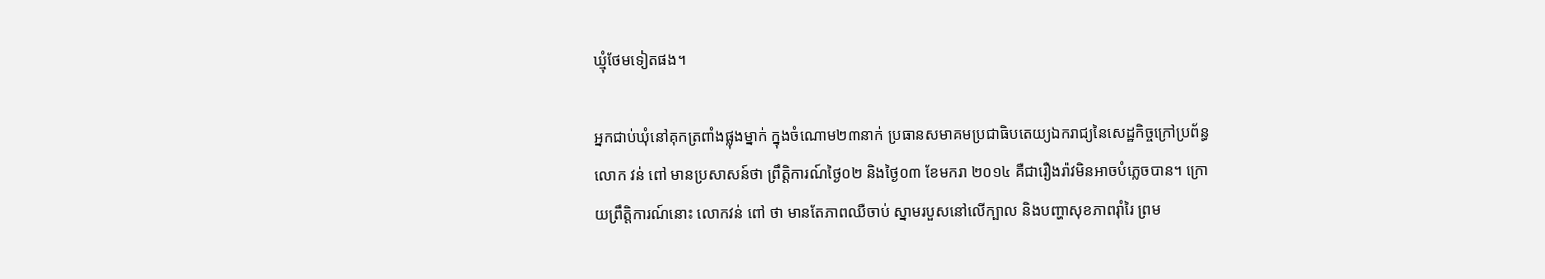ឃ្មុំថែមទៀតផង។

អ្នកជាប់ឃុំនៅគុកត្រពាំងផ្លុងម្នាក់ ក្នុងចំណោម២៣នាក់ ប្រធានសមាគមប្រជាធិបតេយ្យឯករាជ្យនៃសេដ្ឋកិច្ចក្រៅប្រព័ន្ធ លោក វន់ ពៅ មានប្រសាសន៍ថា ព្រឹត្តិការណ៍ថ្ងៃ០២ និងថ្ងៃ០៣ ខែមករា ២០១៤ គឺជារឿងរ៉ាវមិនអាចបំភ្លេចបាន។ ក្រោយព្រឹត្តិការណ៍នោះ លោកវន់ ពៅ ថា មានតែភាពឈឺចាប់ ស្នាមរបួសនៅលើក្បាល និងបញ្ហាសុខភាពរ៉ាំរៃ ព្រម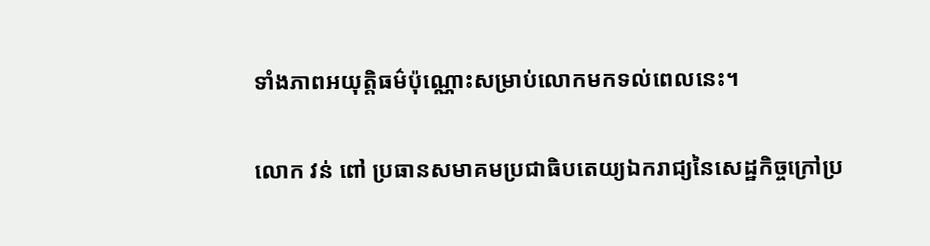ទាំងភាពអយុត្តិធម៌ប៉ុណ្ណោះសម្រាប់លោកមកទល់ពេលនេះ។

លោក វន់ ពៅ ប្រធានសមាគមប្រជាធិបតេយ្យឯករាជ្យនៃសេដ្ឋកិច្ចក្រៅប្រ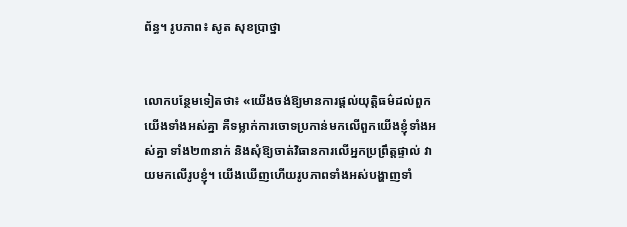ព័ន្ធ។ រូបភាព៖ សូត សុខប្រាថ្នា


លោកបន្ថែមទៀតថា៖ «យើងចង់ឱ្យមានការផ្តល់យុត្តិធម៌ដល់ពួកយើងទាំងអស់គ្នា គឺទម្លាក់ការចោទប្រកាន់មកលើពួកយើងខ្ញុំទាំងអស់គ្នា ទាំង២៣នាក់ និងសុំឱ្យចាត់វិធានការលើអ្នកប្រព្រឹត្តផ្ទាល់ វាយមកលើរូបខ្ញុំ។ យើងឃើញហើយរូបភាពទាំងអស់បង្ហាញទាំ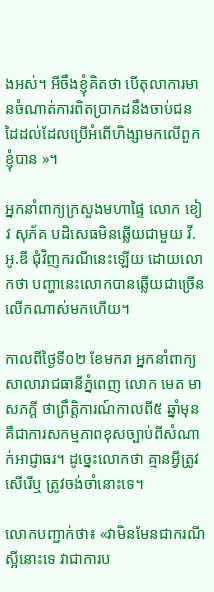ងអស់។ អីចឹងខ្ញុំគិតថា បើតុលាការមានចំណាត់ការពិតប្រាកដនឹងចាប់ជនដៃដល់ដែលប្រើអំពើហិង្សាមកលើពួកខ្ញុំបាន »។

អ្នកនាំពាក្យក្រសួងមហាផ្ទៃ លោក ខៀវ សុភ័គ បដិសេធមិនឆ្លើយជាមួយ វី.អូ.ឌី ជុំវិញករណីនេះឡើយ ដោយលោកថា បញ្ហានេះលោកបានឆ្លើយជាច្រើនលើកណាស់មកហើយ។

កាលពីថ្ងៃទី០២ ខែមករា អ្នកនាំពាក្យសាលារាជធានីភ្នំពេញ លោក មេត មាសភក្តី ថាព្រឹត្តិការណ៍កាលពី៥ ឆ្នាំមុន គឺជាការសកម្មភាពខុសច្បាប់ពីសំណាក់អាជ្ញាធរ។ ដូច្នេះលោកថា គ្មានអ្វីត្រូវសើរើឬ ត្រូវចង់ចាំនោះទេ។

លោកបញ្ជាក់ថា៖ «វាមិនមែនជាករណីស្អីនោះទេ វាជាការប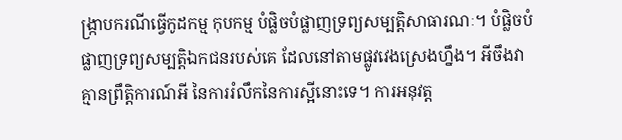ង្ក្រាបករណីធ្វើកូដកម្ម កុបកម្ម បំផ្លិចបំផ្លាញទ្រព្យសម្បត្តិសាធារណៈ។ បំផ្លិចបំផ្លាញទ្រព្យសម្បតិ្តឯកជនរបស់គេ ដែលនៅតាមផ្លូវវេងស្រេងហ្នឹង។ អីចឹងវាគ្មានព្រឹត្តិការណ៍អី នៃការរំលឹកនៃការស្អីនោះទេ។ ការអនុវត្ត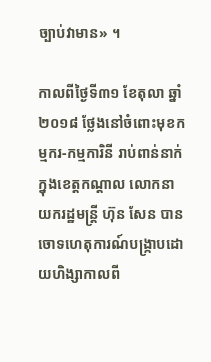ច្បាប់វាមាន» ។

កាលពីថ្ងៃទី៣១ ខែតុលា ឆ្នាំ២០១៨ ថ្លែងនៅចំពោះមុខកម្មករ-កម្មការិនី រាប់ពាន់នាក់ក្នុងខេត្តកណ្ដាល លោកនាយករដ្ឋមន្ត្រី ហ៊ុន សែន បានចោទហេតុការណ៍បង្ក្រាបដោយហិង្សាកាលពី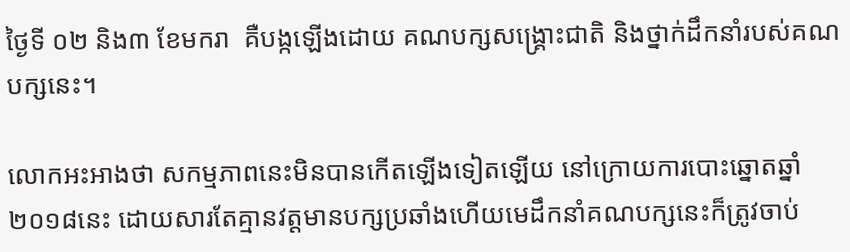ថ្ងៃទី ០២ និង៣ ខែមករា  គឺបង្កឡើងដោយ គណបក្សសង្គ្រោះជាតិ និងថ្នាក់ដឹកនាំរបស់គណបក្សនេះ។

លោកអះអាងថា សកម្មភាពនេះមិនបានកើតឡើងទៀតឡើយ នៅក្រោយការបោះឆ្នោតឆ្នាំ២០១៨នេះ ដោយសារតែគ្មានវត្តមានបក្សប្រឆាំងហើយមេដឹកនាំគណបក្សនេះក៏ត្រូវចាប់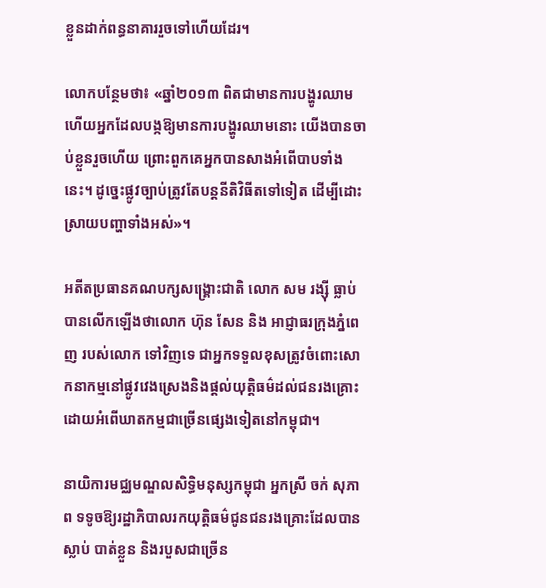ខ្លួនដាក់ពន្ធនាគាររួចទៅហើយដែរ។

លោកបន្ថែមថា៖ «ឆ្នាំ២០១៣ ពិតជាមានការបង្ហូរឈាម ហើយអ្នកដែលបង្កឱ្យមានការបង្ហូរឈាមនោះ យើងបានចាប់ខ្លួនរួចហើយ ព្រោះពួកគេអ្នកបានសាងអំពើបាបទាំងនេះ។ ដូច្នេះផ្លូវច្បាប់ត្រូវតែបន្តនីតិវិធីតទៅទៀត ដើម្បីដោះស្រាយបញ្ហាទាំងអស់»។

អតីតប្រធានគណបក្សសង្រ្គោះជាតិ លោក សម រង្ស៊ី ធ្លាប់បានលើកឡើងថាលោក ហ៊ុន សែន និង អាជ្ញាធរក្រុងភ្នំពេញ របស់លោក ទៅវិញទេ ជាអ្នកទទួលខុសត្រូវចំពោះសោកនាកម្មនៅផ្លូវវេងស្រេងនិងផ្តល់យុត្តិធម៌ដល់ជនរងគ្រោះដោយអំពើឃាតកម្មជាច្រើនផ្សេងទៀតនៅកម្ពុជា។

នាយិការមជ្ឈមណ្ឌលសិទ្ធិមនុស្សកម្ពុជា អ្នកស្រី ចក់ សុភាព ទទូចឱ្យរដ្ឋាភិបាលរកយុត្តិធម៌ជូនជនរងគ្រោះដែលបានស្លាប់ បាត់ខ្លួន និងរបួសជាច្រើន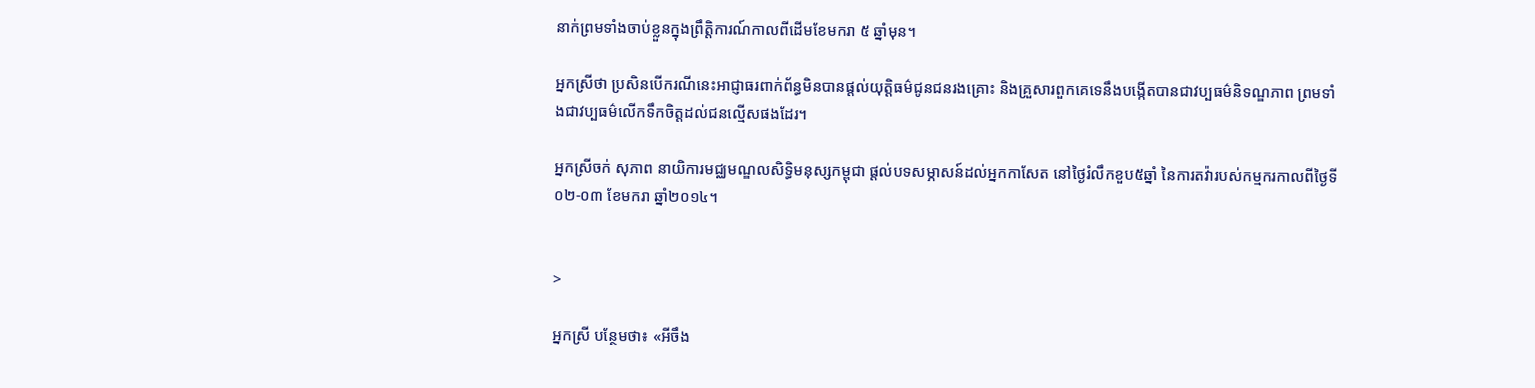នាក់ព្រមទាំងចាប់ខ្លួនក្នុងព្រឹត្តិការណ៍កាលពីដើមខែមករា ៥ ឆ្នាំមុន។

អ្នកស្រីថា ប្រសិនបើករណីនេះអាជ្ញាធរពាក់ព័ន្ធមិនបានផ្តល់យុត្តិធម៌ជូនជនរងគ្រោះ និងគ្រួសារពួកគេទេនឹងបង្កើតបានជាវប្បធម៌និទណ្ឌភាព ព្រមទាំងជាវប្បធម៌លើកទឹកចិត្តដល់ជនល្មើសផងដែរ។

អ្នកស្រីចក់ សុភាព នាយិការមជ្ឈមណ្ឌលសិទ្ធិមនុស្សកម្ពុជា ផ្ដល់បទសម្ភាសន៍ដល់អ្នកកាសែត នៅថ្ងៃរំលឹកខួប៥ឆ្នាំ នៃការតវ៉ារបស់កម្មករកាលពីថ្ងៃទី០២-០៣ ខែមករា ឆ្នាំ២០១៤។


>

អ្នកស្រី បន្ថែមថា៖ «អីចឹង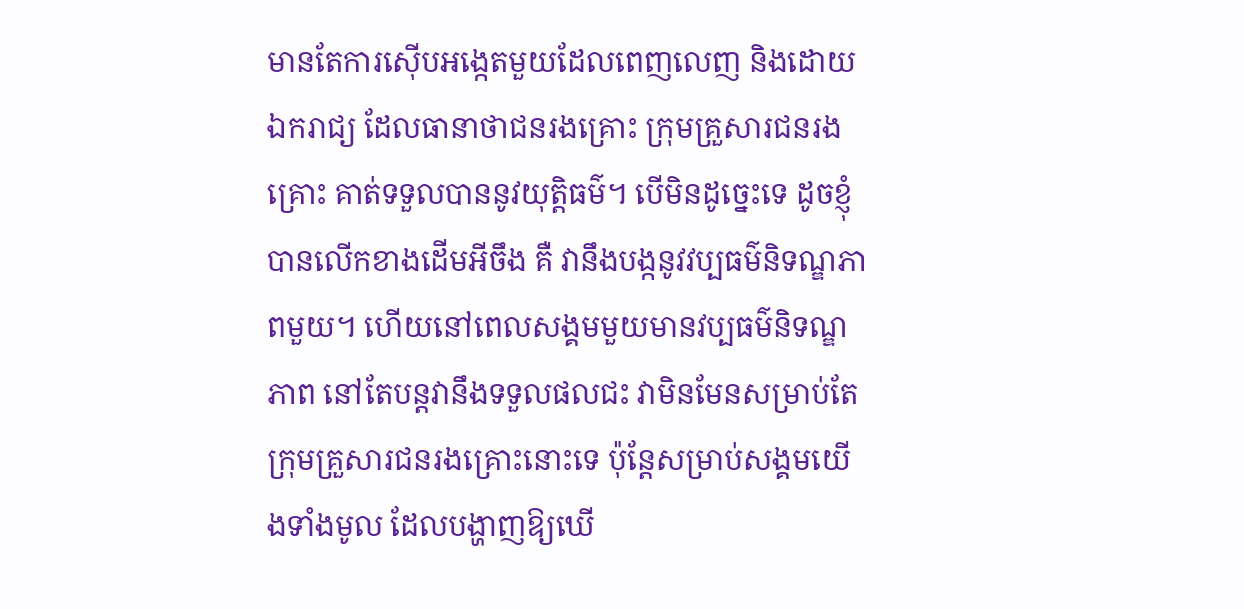មានតែការស៊ើបអង្កេតមួយដែលពេញលេញ និងដោយឯករាជ្យ ដែលធានាថាជនរងគ្រោះ ក្រុមគ្រួសារជនរងគ្រោះ គាត់ទទួលបាននូវយុត្តិធម៌។ បើមិនដូច្នេះទេ ដូចខ្ញុំបានលើកខាងដើមអីចឹង គឺ វានឹងបង្កនូវវប្បធម៌និទណ្ឌភាពមួយ។ ហើយនៅពេលសង្គមមួយមានវប្បធម៌និទណ្ឌភាព នៅតែបន្តវានឹងទទួលផលជះ វាមិនមែនសម្រាប់តែក្រុមគ្រួសារជនរងគ្រោះនោះទេ ប៉ុន្តែសម្រាប់សង្គមយើងទាំងមូល ដែលបង្ហាញឱ្យឃើ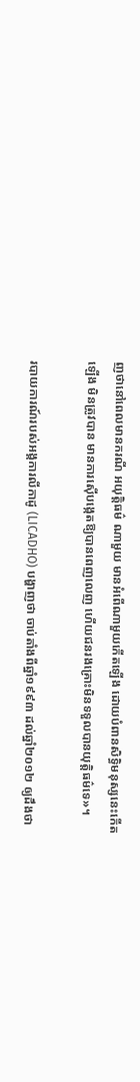ញថានៅពេលមានករណី អយុត្តិធម៌ ណាមួយ មានអំពើណាមួយកើតឡើង ដោយបំពានសិទ្ធិមនុស្សនេះកើតឡើង មិនត្រូវបាន មានការស៊ើបង្កេតឱ្យបានពេញលេញ ហើយជនរងគ្រោះមិនទទួលបានយុត្តិធម៌ទេ»។

របាយការណ៍របស់អង្គការលីកាដូ (LICADHO) បង្ហាញថា ចាប់តាំងពីឆ្នាំ១៩៩៣ ដល់ឆ្នាំ២០១២ ឲ្យដឹងថា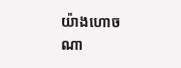យ៉ាងហោចណា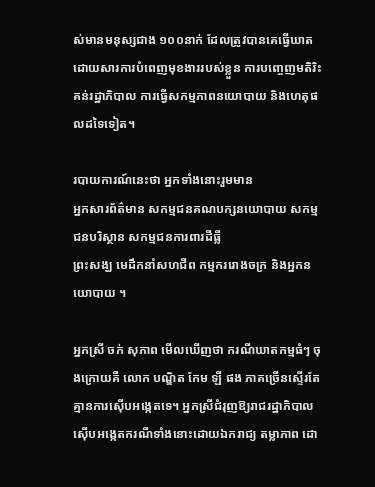ស់មានមនុស្សជាង ១០០នាក់ ដែលត្រូវបានគេធ្វើឃាតដោយសារការបំពេញមុខងាររបស់ខ្លួន ការបញ្ចេញមតិរិះគន់រដ្ឋាភិបាល ការធ្វើសកម្មភាពនយោបាយ និងហេតុផលដទៃទៀត។

របាយការណ៍នេះថា អ្នកទាំងនោះរួមមាន
អ្នកសារព័ត៌មាន សកម្មជនគណបក្សនយោបាយ សកម្មជនបរិស្ថាន សកម្មជនការពារដីធ្លី
ព្រះសង្ឃ មេដឹកនាំសហជីព កម្មកររោងចក្រ និងអ្នកនយោបាយ ។

អ្នកស្រី ចក់ សុភាព មើលឃើញថា ករណីឃាតកម្មធំៗ ចុងក្រោយគឺ លោក បណ្ឌិត កែម ឡី ផង ភាគច្រើនស្ទើរតែគ្មានការស៊ើបអង្កេតទេ។ អ្នកស្រីជំរុញឱ្យរាជរដ្ឋាភិបាល ស៊ើបអង្កេតករណីទាំងនោះដោយឯករាជ្យ តម្លាភាព ដោ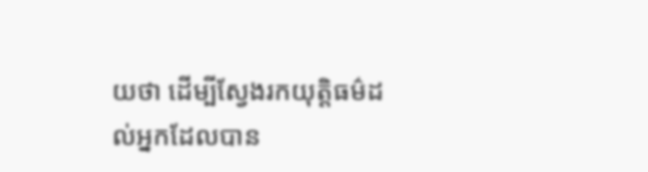យថា ដើម្បីស្វែងរកយុត្តិធម៌ដល់អ្នកដែលបាន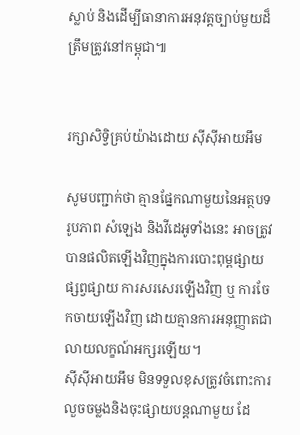ស្លាប់ និងដើម្បីធានាការអនុវត្តច្បាប់មួយដ៏ត្រឹមត្រូវនៅកម្ពុជា៕


រក្សាសិទ្វិគ្រប់យ៉ាងដោយ ស៊ីស៊ីអាយអឹម

សូមបញ្ជាក់ថា គ្មានផ្នែកណាមួយនៃអត្ថបទ រូបភាព សំឡេង និងវីដេអូទាំងនេះ អាចត្រូវបានផលិតឡើងវិញក្នុងការបោះពុម្ពផ្សាយ ផ្សព្វផ្សាយ ការសរសេរឡើងវិញ ឬ ការចែកចាយឡើងវិញ ដោយគ្មានការអនុញ្ញាតជាលាយលក្ខណ៍អក្សរឡើយ។
ស៊ីស៊ីអាយអឹម មិនទទួលខុសត្រូវចំពោះការលួចចម្លងនិងចុះផ្សាយបន្តណាមួយ ដែ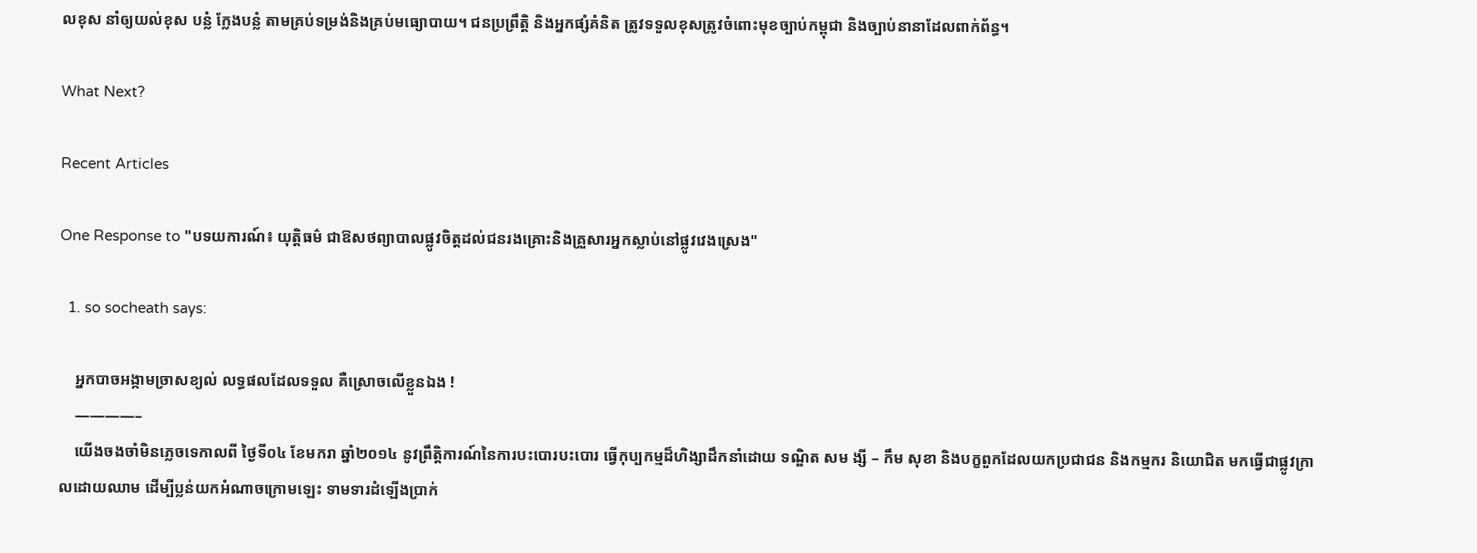លខុស នាំឲ្យយល់ខុស បន្លំ ក្លែងបន្លំ តាមគ្រប់ទម្រង់និងគ្រប់មធ្យោបាយ។ ជនប្រព្រឹត្តិ និងអ្នកផ្សំគំនិត ត្រូវទទួលខុសត្រូវចំពោះមុខច្បាប់កម្ពុជា និងច្បាប់នានាដែលពាក់ព័ន្ធ។

What Next?

Recent Articles

One Response to "បទយការណ៍៖ យុតិ្តធម៌ ជាឱសថព្យាបាលផ្លូវចិត្តដល់ជនរងគ្រោះនិងគ្រួសារអ្នកស្លាប់នៅផ្លូវវេងស្រេង"

  1. so socheath says:

    អ្នកបាចអង្កាមច្រាសខ្យល់ លទ្ធផលដែលទទួល គឺស្រោចលើខ្លួនឯង !
    ————–
    យើងចងចាំមិនភ្លេចទេកាលពី ថ្ងៃទី០៤ ខែមករា ឆ្នាំ២០១៤ នូវព្រឹត្តិការណ៍នៃការបះបោរបះបោរ ធ្វើកុប្បកម្មដ៏ហិង្សាដឹកនាំដោយ ទណ្ឌិត សម ង្សី – កឹម សុខា និងបក្ខពួកដែលយកប្រជាជន និងកម្មករ និយោជិត មកធ្វើជាផ្លូវក្រាលដោយឈាម ដើម្បីប្លន់យកអំណាចក្រោមឡេះ ទាមទារដំឡើងប្រាក់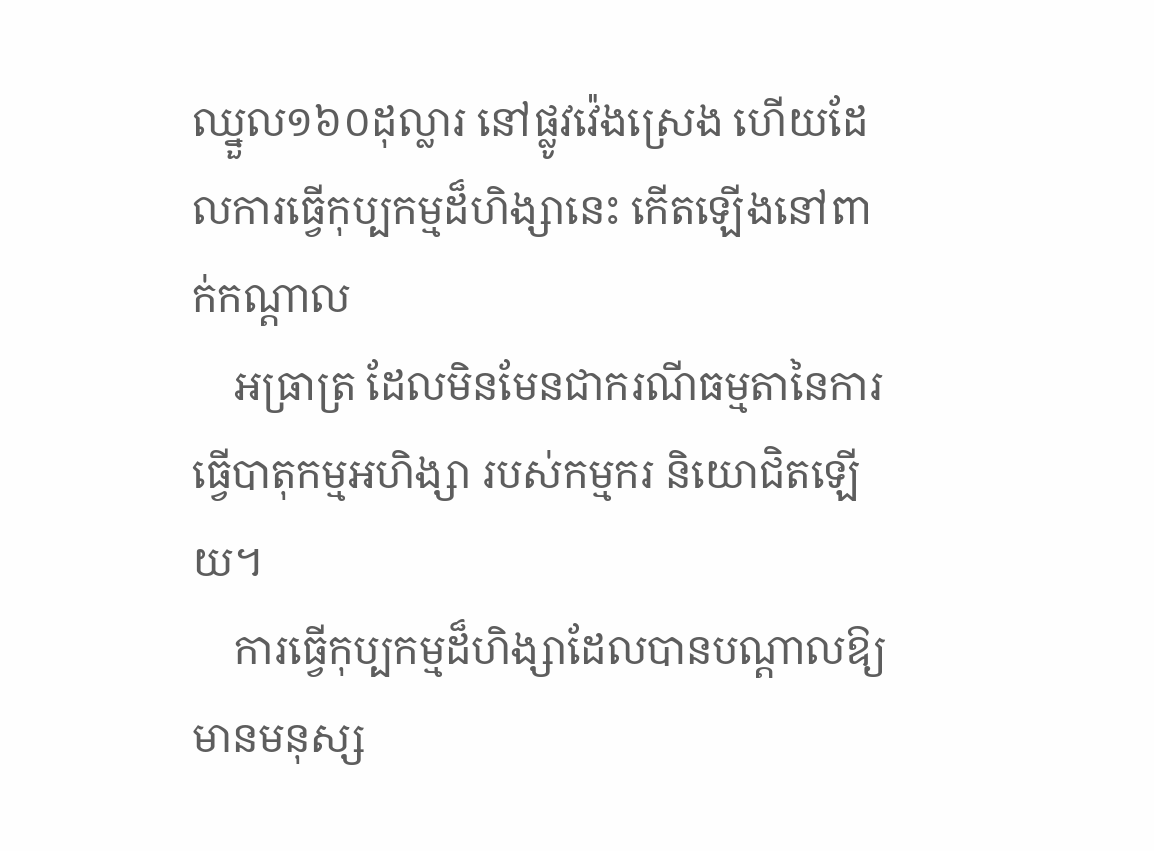ឈ្នួល១៦០ដុល្លារ នៅផ្លូវវ៉េងស្រេង ហើយដែលការធ្វើកុប្បកម្មដ៏ហិង្សានេះ កើតឡើងនៅពាក់កណ្តាល
    អធ្រាត្រ ដែលមិនមែនជាករណីធម្មតានៃការធ្វើបាតុកម្មអហិង្សា របស់កម្មករ និយោជិតឡើយ។
    ការធ្វើកុប្បកម្មដ៏ហិង្សាដែលបានបណ្តាលឱ្យមានមនុស្ស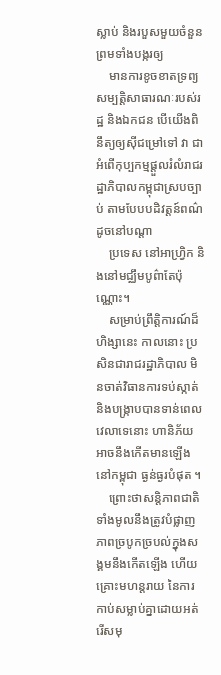ស្លាប់ និងរបួសមួយចំនួន ព្រមទាំងបង្ករឲ្យ
    មានការខូចខាតទ្រព្យសម្បត្តិសាធារណៈរបស់រដ្ឋ និងឯកជន បើយើងពិនឹត្យឲ្យស៊ីជម្រៅទៅ វា ជាអំពើកុប្បកម្មផ្តួលរំលំរាជរដ្ឋាភិបាលកម្ពុជាស្របច្បាប់ តាមបែបបដិវត្តន៍ពណ៌ ដូចនៅបណ្តា
    ប្រទេស នៅអាហ្វ្រិក និងនៅមជ្ឈឹមបូព៌ាតែប៉ុណ្ណោះ។
    សម្រាប់ព្រឹត្តិការណ៍ដ៏ហិង្សានេះ កាលនោះ ប្រសិនជារាជរដ្ឋាភិបាល មិនចាត់វិធានការទប់ស្កាត់ និងបង្ក្រាបបានទាន់ពេលវេលាទេនោះ ហានិភ័យអាចនឹងកើតមានឡើងនៅកម្ពុជា ធ្ងន់ធ្ងរបំផុត ។
    ព្រោះថាសន្តិភាពជាតិទាំងមូលនឹងត្រូវបំផ្លាញ ភាពច្របូកច្របល់ក្នុងសង្គមនឹងកើតឡើង ហើយគ្រោះមហន្តរាយ នៃការកាប់សម្លាប់គ្នាដោយអត់រើសមុ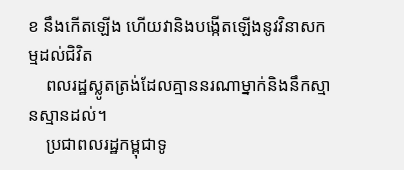ខ នឹងកើតឡើង ហើយវានិងបង្កើតឡើងនូវវិនាសកម្មដល់ជិវិត
    ពលរដ្ឋស្លូតត្រង់ដែលគ្មាននរណាម្នាក់និងនឹកស្មានស្មានដល់។
    ប្រជាពលរដ្ឋកម្ពុជាទូ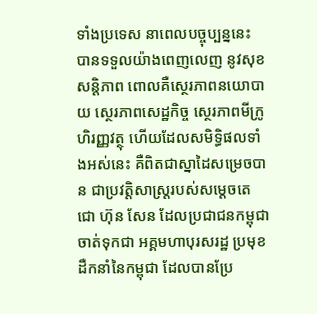ទាំងប្រទេស នាពេលបច្ចុប្បន្ននេះ បានទទួលយ៉ាងពេញលេញ នូវសុខសន្តិភាព ពោលគឺស្ថេរភាពនយោបាយ ស្ថេរភាពសេដ្ឋកិច្ច ស្ថេរភាពមីក្រូហិរញ្ញវត្ថុ ហើយដែលសមិទ្ធិផលទាំងអស់នេះ គឺពិតជាស្នាដៃសម្រេចបាន ជាប្រវត្តិសាស្ត្ររបស់សម្តេចតេជោ ហ៊ុន សែន ដែលប្រជាជនកម្ពុជា ចាត់ទុកជា អគ្គមហាបុរសរដ្ឋ ប្រមុខដឺកនាំនៃកម្ពុជា ដែលបានប្រែ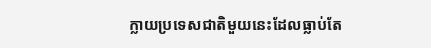ក្លាយប្រទេសជាតិមួយនេះដែលធ្លាប់តែ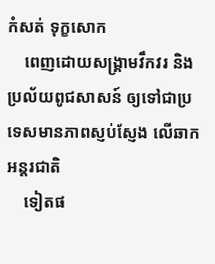កំសត់ ទុក្ខសោក
    ពេញដោយសង្គ្រាមវឹកវរ និងប្រល័យពូជសាសន៍ ឲ្យទៅជាប្រទេសមានភាពស្ញប់ស្ញែង លើឆាកអន្តរជាតិ
    ទៀតផ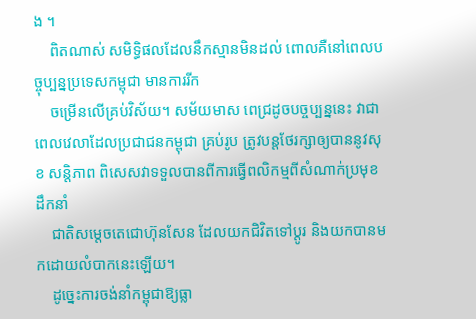ង ។
    ពិតណាស់ សមិទ្ធិផលដែលនឹកស្មានមិនដល់ ពោលគឺនៅពេលបច្ចុប្បន្នប្រទេសកម្ពុជា មានការរីក
    ចម្រើនលើគ្រប់វិស័យ។ សម័យមាស ពេជ្រដូចបច្ចប្បន្ននេះ វាជាពេលវេលាដែលប្រជាជនកម្ពុជា គ្រប់រូប ត្រូវបន្ដថែរក្សាឲ្យបាននូវសុខ សន្ដិភាព ពិសេសវាទទួលបានពីការធ្វើពលិកម្មពីសំណាក់ប្រមុខដឹកនាំ
    ជាតិសម្តេចតេជោហ៊ុនសែន ដែលយកជិវិតទៅប្តូរ និងយកបានមកដោយលំបាកនេះឡើយ។
    ដូច្នេះការចង់នាំកម្ពុជាឱ្យធ្លា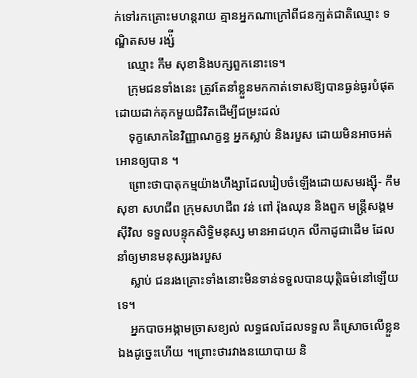ក់ទៅរកគ្រោះមហន្តរាយ គ្មានអ្នកណាក្រៅពីជនក្បត់ជាតិឈ្មោះ ទណ្ឌិតសម រង្ស៉ី
    ឈ្មោះ កឹម សុខានិងបក្សពួកនោះទេ។
    ក្រុមជនទាំងនេះ ត្រូវតែនាំខ្លួនមកកាត់ទោសឱ្យបានធ្ងន់ធ្ងរបំផុត ដោយដាក់គុកមួយជិវិតដើម្បីជម្រះដល់
    ទុក្ខសោកនៃវិញ្ញាណក្ខន្ធ អ្នកស្លាប់ និងរបួស ដោយមិនអាចអត់អោនឲ្យបាន ។
    ព្រោះថាបាតុកម្មយ៉ាងហឹង្សាដែលរៀបចំឡើងដោយសមរង្ស៊ី- កឹម សុខា សហជីព ក្រុមសហជីព វន់ ពៅ រ៉ុងឈុន និងពួក មន្ត្រីសង្គមស៊ីវិល ទទួលបន្ទុកសិទ្ធិមនុស្ស មានអាដហុក លីកាដូជាដើម ដែលនាំឲ្យមានមនុស្សរងរបួស
    ស្លាប់ ជនរងគ្រោះទាំងនោះមិនទាន់ទទួលបានយុត្តិធម៌នៅឡើយទេ។
    អ្នកបាចអង្កាមច្រាសខ្យល់ លទ្ធផលដែលទទួល គឺស្រោចលើខ្លួនឯងដូច្នេះហើយ ។ព្រោះថារវាងនយោបាយ និ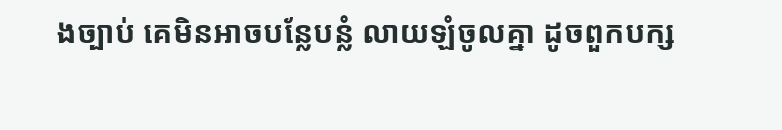ងច្បាប់ គេមិនអាចបន្លែបន្លំ លាយឡំចូលគ្នា ដូចពួកបក្ស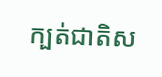ក្បត់ជាតិស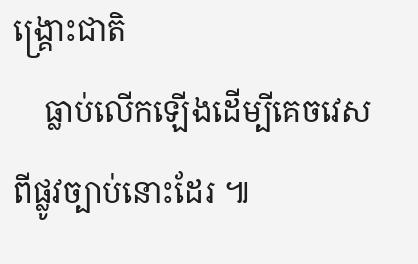ង្គ្រោះជាតិ
    ធ្លាប់លើកឡើងដើម្បីគេចវេសពីផ្លូវច្បាប់នោះដែរ ៕